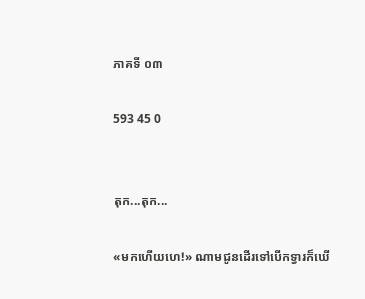ភាគទី ០៣

593 45 0


តុក...តុក...

«មកហើយហេ!» ណាមជូនដើរទៅបើកទ្វារក៏ឃើ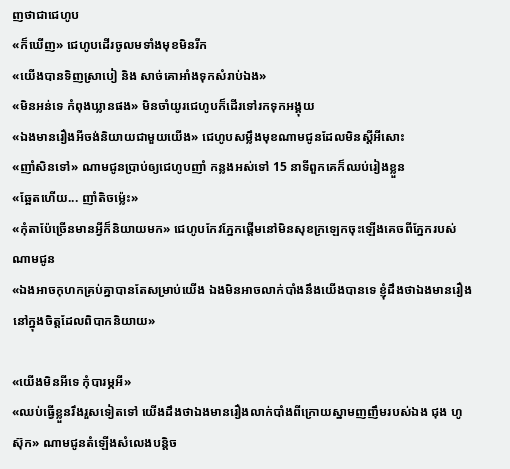ញថាជាជេហូប
«ក៏ឃើញ» ជេហូបដើរចូលមទាំងមុខមិនរីក
«យើងបានទិញស្រាបៀ និង សាច់គោអាំងទុកសំរាប់ឯង»
«មិនអន់ទេ កំពុងឃ្លានផង» មិនចាំយូរជេហូបក៏ដើរទៅរកទុកអង្គុយ
«ឯងមានរឿងអីចង់និយាយជាមួយយើង» ជេហូបសម្លឹងមុខណាមជូនដែលមិនស្ដីអីសោះ
«ញាំសិនទៅ» ណាមជូនប្រាប់ឲ្យជេហូបញាំ កន្លងអស់ទៅ 15 នាទីពួកគេក៏ឈប់រៀងខ្លួន
«ឆ្អែតហើយ... ញាំតិចម្ល៉េះ»
«កុំតាប៉ែច្រើនមានអ្វីក៏និយាយមក» ជេហូបកែវភ្នែកផ្ដើមនៅមិនសុខក្រឡេកចុះឡើងគេចពីភ្នែករបស់ណាមជូន
«ឯងអាចកុហកគ្រប់គ្នាបានតែសម្រាប់យើង ឯងមិនអាចលាក់បាំងនឹងយើងបានទេ ខ្ញុំដឹងថាឯងមានរឿងនៅក្នុងចិត្តដែលពិបាកនិយាយ»

«យើងមិនអីទេ កុំបារម្ភអី»
«ឈប់ធ្វើខ្លួនរឹងរួសទៀតទៅ យើងដឹងថាឯងមានរឿងលាក់បាំងពីក្រោយស្នាមញញឹមរបស់ឯង ជុង ហូស៊ុក» ណាមជូនតំឡើងសំលេងបន្ដិច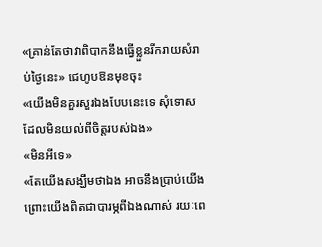«គ្រាន់តែថាវាពិបាកនឹងធ្វើខ្លួនរីករាយសំរាប់ថ្ងៃនេះ» ជេហូបឱនមុខចុះ
«យើងមិនគួរសួរឯងបែបនេះទេ សុំទោសដែលមិនយល់ពីចិត្តរបស់ឯង»
«មិនអីទេ»
«តែយើងសង្ឃឹមថាឯង អាចនឹងប្រាប់យើង ព្រោះយើងពិតជាបារម្ភពីឯងណាស់ រយៈពេ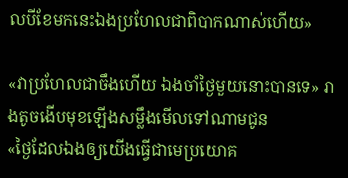លបីខែមកនេះឯងប្រហែលជាពិបាកណាស់ហើយ»

«វាប្រហែលជាចឹងហើយ ឯងចាំថ្ងៃមួយនោះបានទេ» រាងតូចងើបមុខឡើងសម្លឹងមើលទៅណាមជូន
«ថ្ងៃដែលឯងឲ្យយើងធ្វើជាមេប្រយោគ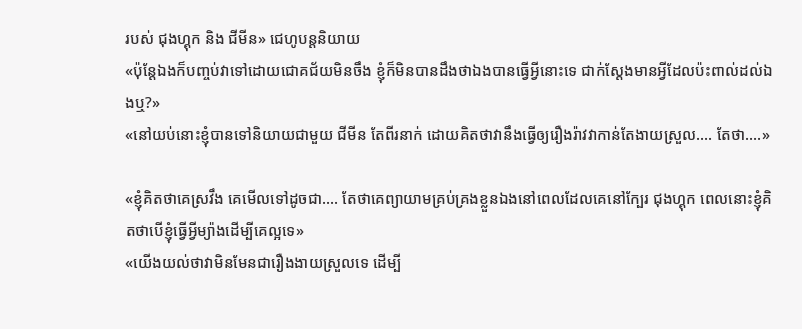របស់ ជុងហ្គុក និង ជីមីន» ជេហូបន្ដនិយាយ
«ប៉ុន្ដែឯងក៏បញ្ចប់វាទៅដោយជោគជ័យមិនចឹង ខ្ញុំក៏មិនបានដឹងថាឯងបានធ្វើអ្វីនោះទេ ជាក់ស្ដែងមានអ្វីដែលប៉ះពាល់ដល់ឯងឬ?»
«នៅយប់នោះខ្ញុំបានទៅនិយាយជាមួយ ជីមីន តែពីរនាក់ ដោយគិតថាវានឹងធ្វើឲ្យរឿងរ៉ាវវាកាន់តែងាយស្រួល.... តែថា....»

«ខ្ញុំគិតថាគេស្រវឹង គេមើលទៅដូចជា.... តែថាគេព្យាយាមគ្រប់គ្រងខ្លួនឯងនៅពេលដែលគេនៅក្បែរ ជុងហ្គុក ពេលនោះខ្ញុំគិតថាបើខ្ញុំធ្វើអ្វីម្យ៉ាងដើម្បីគេល្អទេ»
«យើងយល់ថាវាមិនមែនជារឿងងាយស្រួលទេ ដើម្បី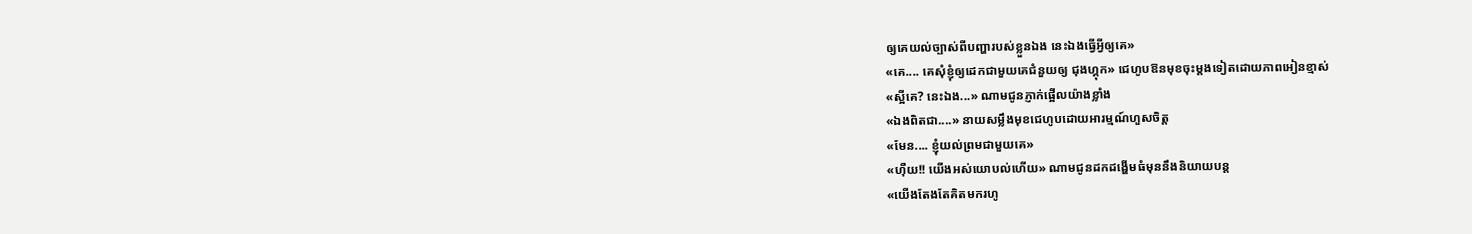ឲ្យគេយល់ច្បាស់ពីបញ្ហារបស់ខ្លួនឯង នេះឯងធ្វើអ្វីឲ្យគេ»
«គេ.... គេសុំខ្ញុំឲ្យដេកជាមួយគេជំនួយឲ្យ ជុងហ្គុក» ជេហូបឱនមុខចុះម្ដងទៀតដោយភាពអៀនខ្មាស់
«ស្អីគេ? នេះឯង...» ណាមជូនភ្ញាក់ផ្អើលយ៉ាងខ្លាំង
«ឯងពិតជា....» នាយសម្លឹងមុខជេហូបដោយអារម្មណ៍ហួសចិត្ត
«មែន.... ខ្ញុំយល់ព្រមជាមួយគេ»
«ហុឺយ!! យើងអស់យោបល់ហើយ» ណាមជូនដកដង្ហើមធំមុននឹងនិយាយបន្ដ
«យើងតែងតែគិតមករហូ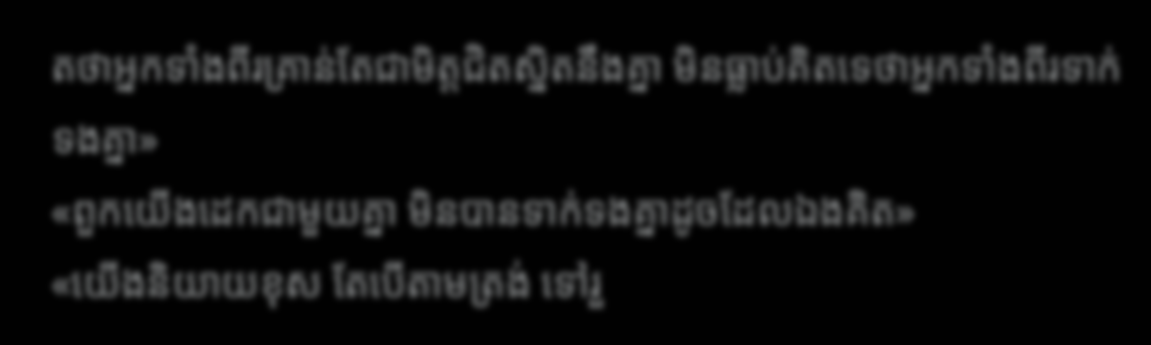តថាអ្នកទាំងពីរគ្រាន់តែជាមិត្តជិតស្និតនឹងគ្នា មិនធ្លាប់គិតទេថាអ្នកទាំងពីរទាក់ទងគ្នា»
«ពួកយើងដេកជាមួយគ្នា មិនបានទាក់ទងគ្នាដូចដែលឯងគិត»
«យើងនិយាយខុស តែបើតាមត្រង់ ទៅរួ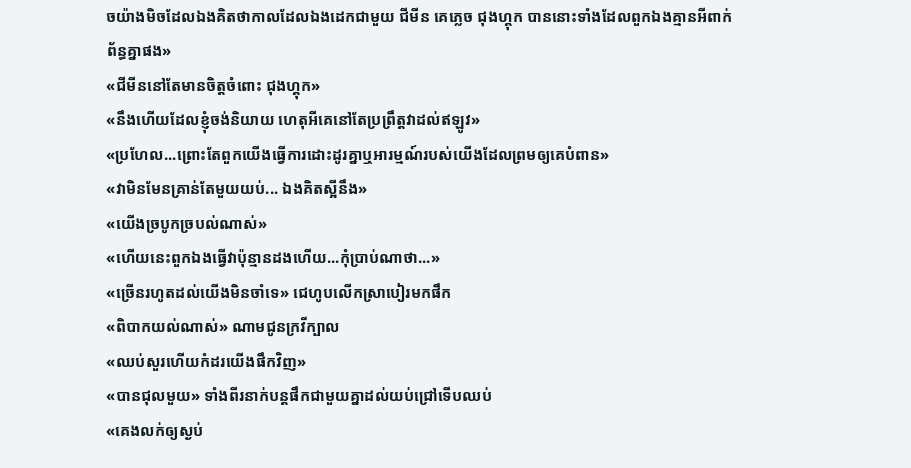ចយ៉ាងមិចដែលឯងគិតថាកាលដែលឯងដេកជាមួយ ជីមីន គេភ្លេច ជុងហ្គុក បាននោះទាំងដែលពួកឯងគ្មានអីពាក់ព័ន្ធគ្នាផង»
«ជីមីននៅតែមានចិត្តចំពោះ ជុងហ្គុក»
«នឹងហើយដែលខ្ញុំចង់និយាយ ហេតុអីគេនៅតែប្រព្រឹត្ដវាដល់ឥឡូវ»
«ប្រហែល...ព្រោះតែពួកយើងធ្វើការដោះដូរគ្នាឬអារម្មណ៍របស់យើងដែលព្រមឲ្យគេបំពាន»
«វាមិនមែនគ្រាន់តែមួយយប់... ឯងគិតស្អីនឹង»
«យើងច្របូកច្របល់ណាស់»
«ហើយនេះពួកឯងធ្វើវាប៉ុន្មានដងហើយ...កុំប្រាប់ណាថា...»
«ច្រើនរហូតដល់យើងមិនចាំទេ» ជេហូបលើកស្រាបៀរមកផឹក
«ពិបាកយល់ណាស់» ណាមជូនក្រវីក្បាល
«ឈប់សួរហើយកំដរយើងផឹកវិញ»
«បានជុលមួយ» ទាំងពីរនាក់បន្ដផឹកជាមួយគ្នាដល់យប់ជ្រៅទើបឈប់
«គេងលក់ឲ្យស្ងប់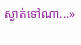ស្ងាត់ទៅណា...»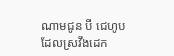ណាមជូន បី ជេហូប ដែលស្រវឹងដេក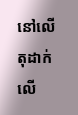នៅលើតុដាក់លើ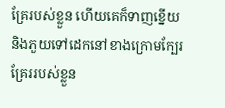គ្រែរបស់ខ្លួន ហើយគេក៏ទាញខ្នើយនិងភួយទៅដេកនៅខាងក្រោមក្បែរគ្រែររបស់ខ្លួន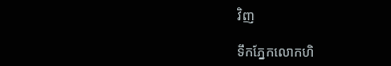វិញ

ទឹកភ្នែកលោកហិ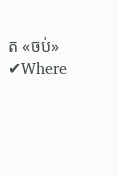ត «ចប់» ✔Where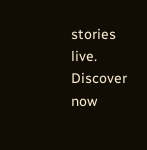stories live. Discover now